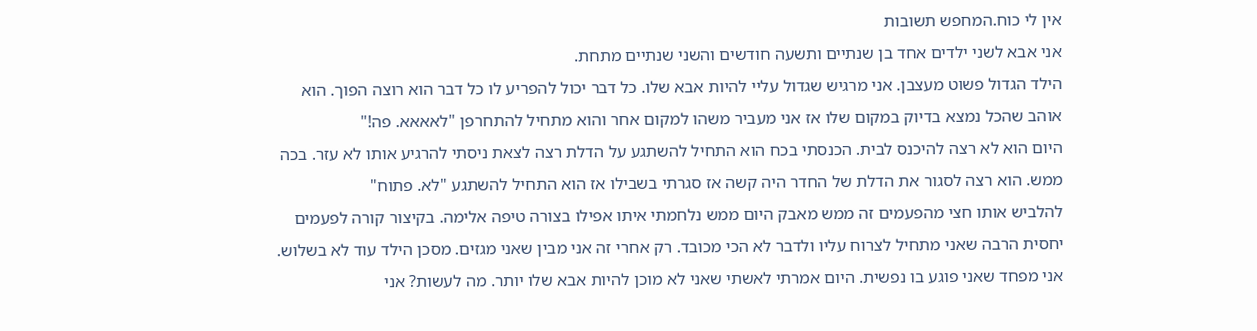אין לי כוח.המחפש תשובות
אני אבא לשני ילדים אחד בן שנתיים ותשעה חודשים והשני שנתיים מתחת.
הילד הגדול פשוט מעצבן. אני מרגיש שגדול עליי להיות אבא שלו. כל דבר יכול להפריע לו כל דבר הוא רוצה הפוך. הוא אוהב שהכל נמצא בדיוק במקום שלו אז אני מעביר משהו למקום אחר והוא מתחיל להתחרפן "לאאאא. פה!"
היום הוא לא רצה להיכנס לבית. הכנסתי בכח הוא התחיל להשתגע על הדלת רצה לצאת ניסתי להרגיע אותו לא עזר. בכה ממש. הוא רצה לסגור את הדלת של החדר היה קשה אז סגרתי בשבילו אז הוא התחיל להשתגע "לא. פתוח"
להלביש אותו חצי מהפעמים זה ממש מאבק היום ממש נלחמתי איתו אפילו בצורה טיפה אלימה. בקיצור קורה לפעמים יחסית הרבה שאני מתחיל לצרוח עליו ולדבר לא הכי מכובד. רק אחרי זה אני מבין שאני מגזים. מסכן הילד עוד לא בשלוש. אני מפחד שאני פוגע בו נפשית. היום אמרתי לאשתי שאני לא מוכן להיות אבא שלו יותר. מה לעשות? אני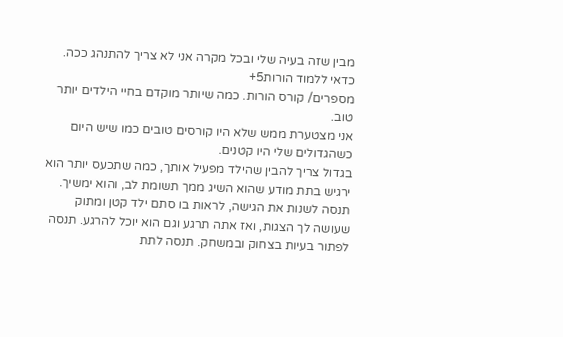מבין שזה בעיה שלי ובכל מקרה אני לא צריך להתנהג ככה.
כדאי ללמוד הורות5+
מספרים/ קורס הורות. כמה שיותר מוקדם בחיי הילדים יותר טוב.
אני מצטערת ממש שלא היו קורסים טובים כמו שיש היום כשהגדולים שלי היו קטנים.
בגדול צריך להבין שהילד מפעיל אותך, כמה שתכעס יותר הוא ירגיש בתת מודע שהוא השיג ממך תשומת לב, והוא ימשיך.
תנסה לשנות את הגישה, לראות בו סתם ילד קטן ומתוק שעושה לך הצגות, ואז אתה תרגע וגם הוא יוכל להרגע. תנסה לפתור בעיות בצחוק ובמשחק. תנסה לתת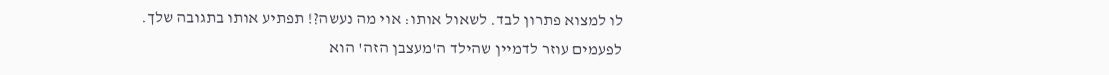לו למצוא פתרון לבד. לשאול אותו: אוי מה נעשה?! תפתיע אותו בתגובה שלך.
לפעמים עוזר לדמיין שהילד ה'מעצבן הזה' הוא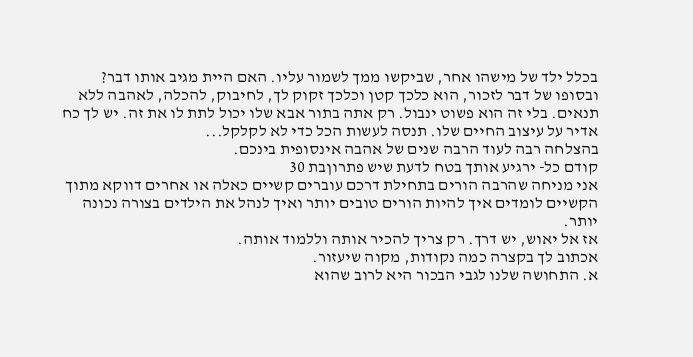בכלל ילד של מישהו אחר, שביקשו ממך לשמור עליו. האם היית מגיב אותו דבר?
ובסופו של דבר לזכור, הוא כלכך קטן וכלכך זקוק לך, לחיבוק, להכלה, לאהבה ללא תנאים. בלי זה הוא פשוט ינבול. רק אתה בתור אבא שלו יכול לתת לו את זה. יש לך כח אדיר על עיצוב החיים שלו. תנסה לעשות הכל כדי לא לקלקל...
בהצלחה רבה לעוד הרבה שנים של אהבה אינסופית בינכם.
קודם כל- ירגיע אותך בטח לדעת שיש פתרוןבת 30
אני מניחה שהרבה הורים בתחילת דרכם עוברים קשיים כאלה או אחרים דווקא מתוך הקשיים לומדים איך להיות הורים טובים יותר ואיך לנהל את הילדים בצורה נכונה יותר.
אז אל יאוש, יש דרך. רק צריך להכיר אותה וללמוד אותה.
אכתוב לך בקצרה כמה נקודות, מקוה שיעזור.
א. התחושה שלנו לגבי הבכור היא לרוב שהוא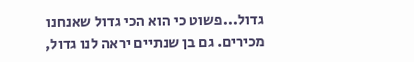גדול...פשוט כי הוא הכי גדול שאנחנו מכירים. גם בן שנתיים יראה לנו גדול,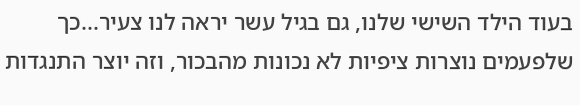בעוד הילד השישי שלנו, גם בגיל עשר יראה לנו צעיר...כך שלפעמים נוצרות ציפיות לא נכונות מהבכור, וזה יוצר התנגדות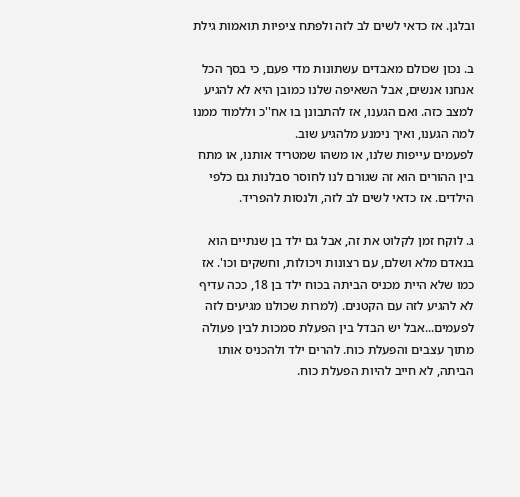ובלגן. אז כדאי לשים לב לזה ולפתח ציפיות תואמות גילת

ב. נכון שכולם מאבדים עשתונות מדי פעם, כי בסך הכל אנחנו אנשים, אבל השאיפה שלנו כמובן היא לא להגיע למצב כזה. ואם הגענו, אז להתבונן בו אח''כ וללמוד ממנו למה הגענו, ואיך נימנע מלהגיע שוב.
לפעמים עייפות שלנו, או משהו שמטריד אותנו, או מתח בין ההורים הוא זה שגורם לנו לחוסר סבלנות גם כלפי הילדים. אז כדאי לשים לב לזה, ולנסות להפריד.

ג. לוקח זמן לקלוט את זה, אבל גם ילד בן שנתיים הוא בנאדם מלא ושלם, עם רצונות ויכולות, וחשקים וכו'. אז כמו שלא היית מכניס הביתה בכוח ילד בן 18, ככה עדיף לא להגיע לזה עם הקטנים. (למרות שכולנו מגיעים לזה לפעמים...אבל יש הבדל בין הפעלת סמכות לבין פעולה מתוך עצבים והפעלת כוח. להרים ילד ולהכניס אותו הביתה, לא חייב להיות הפעלת כוח.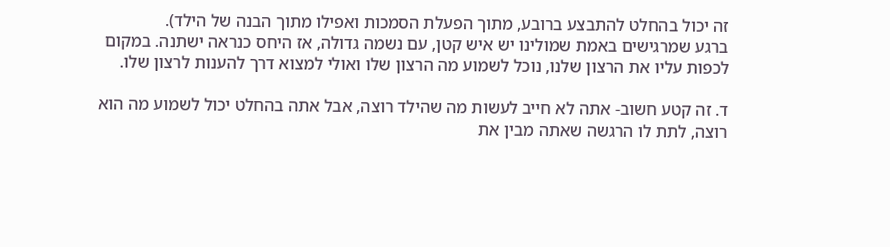זה יכול בהחלט להתבצע ברובע, מתוך הפעלת הסמכות ואפילו מתוך הבנה של הילד).
ברגע שמרגישים באמת שמולינו יש איש קטן, עם נשמה גדולה, אז היחס כנראה ישתנה. במקום לכפות עליו את הרצון שלנו, נוכל לשמוע מה הרצון שלו ואולי למצוא דרך להענות לרצון שלו.

ד. זה קטע חשוב- אתה לא חייב לעשות מה שהילד רוצה, אבל אתה בהחלט יכול לשמוע מה הוא רוצה, לתת לו הרגשה שאתה מבין את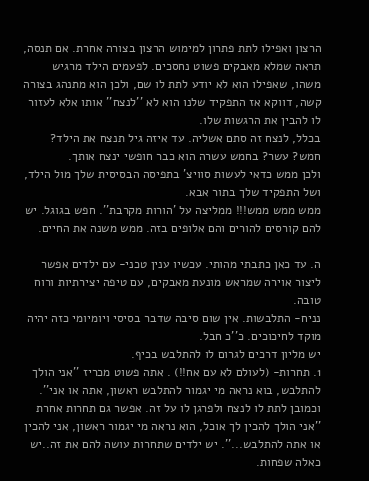הרצון ואפילו לתת פתרון למימוש הרצון בצורה אחרת. אם תנסה, תראה שמלא מאבקים פשוט נחסכים. לפעמים הילד מרגיש משהו, שאפילו הוא לא יודע לתת לו שם, ולכן הוא מתנהג בצורה קשה, דווקא אז התפקיד שלנו הוא לא ''לנצח'' אותו אלא לעזור לו להבין את הרגשות שלו.
בכלל, לנצח זה סתם אשליה. עד איזה גיל תנצח את הילד? חמש? עשר? בחמש עשרה הוא כבר חופשי ינצח אותך.
ולכן ממש כדאי לעשות סוויצ' בתפיסה הבסיסית שלך מול הילד, ושל התפקיד שלך בתור אבא.
ממש ממש ממש!!! ממליצה על 'הורות מקרבת''. חפש בגוגל. יש להם קורסים להורים והם אלופים בזה. ממש משנה את החיים.

ה. עד כאן כתבתי מהותי. עכשיו ענין טכני- עם ילדים אפשר ליצור אוירה שמראש מונעת מאבקים, עם טיפה יצירתיות ורוח טובה.
נניח- התלבשות. אין שום סיבה שדבר בסיסי ויומיומי כזה יהיה מוקד לחיכוכים. כ''כ חבל.
יש מליון דרכים לגרום לו להתלבש בכיף.
1. תחרות- (לעולם לא עם אח!!) . אתה פשוט מכריז ''אני הולך להתלבש, בוא נראה מי יגמור להתלבש ראשון, אתה או אני''. וכמובן לתת לו לנצח ולפרגן לו על זה. אפשר גם תחרות אחרת ''אני הולך להכין לך אוכל, הוא נראה מי יגמור ראשון, אני להכין או אתה להתלבש...''. יש ילדים שתחרות עושה להם את זה..יש כאלה שפחות.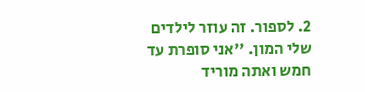2. לספור. זה עוזר לילדים שלי המון. ''אני סופרת עד חמש ואתה מוריד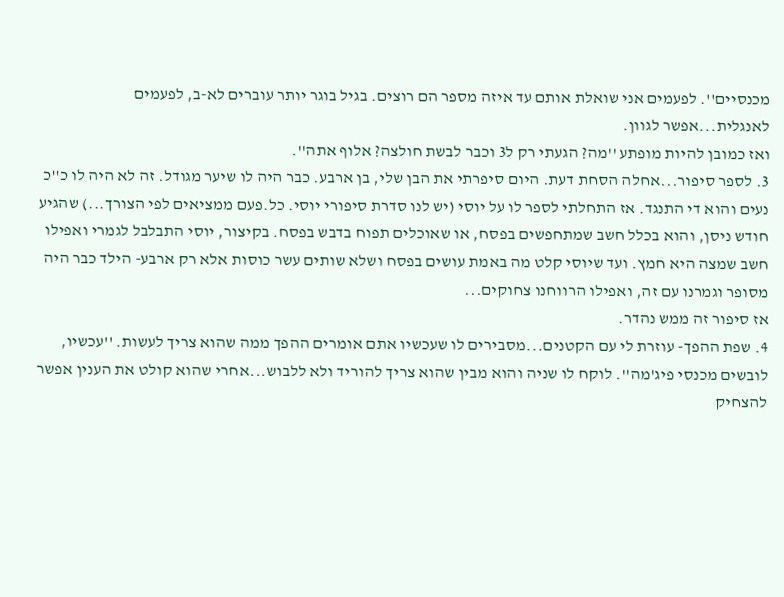מכנסיים''. לפעמים אני שואלת אותם עד איזה מספר הם רוצים. בגיל בוגר יותר עוברים לא-ב, לפעמים לאנגלית...אפשר לגוון.
ואז כמובן להיות מופתע ''מה? הגעתי רק ל3 וכבר לבשת חולצה? אלוף אתה''.
3. לספר סיפור...אחלה הסחת דעת. היום סיפרתי את הבן שלי, בן ארבע. כבר היה לו שיער מגודל. זה לא היה לו כ''כ נעים והוא די התנגד. אז התחלתי לספר לו על יוסי (יש לנו סדרת סיפורי יוסי. כל.פעם ממציאים לפי הצורך...) שהגיע חודש ניסן, והוא בכלל חשב שמתחפשים בפסח, או שאוכלים תפוח בדבש בפסח. בקיצור, יוסי התבלבל לגמרי ואפילו חשב שמצה היא חמץ. ועד שיוסי קלט מה באמת עושים בפסח ושלא שותים עשר כוסות אלא רק ארבע- הילד כבר היה מסופר וגמרנו עם זה, ואפילו הרווחנו צחוקים...
אז סיפור זה ממש נהדר.
4. שפת ההפך- עוזרת לי עם הקטנים...מסבירים לו שעכשיו אתם אומרים ההפך ממה שהוא צריך לעשות. ''עכשיו, לובשים מכנסי פיג'מה''. לוקח לו שניה והוא מבין שהוא צריך להוריד ולא ללבוש...אחרי שהוא קולט את הענין אפשר להצחיק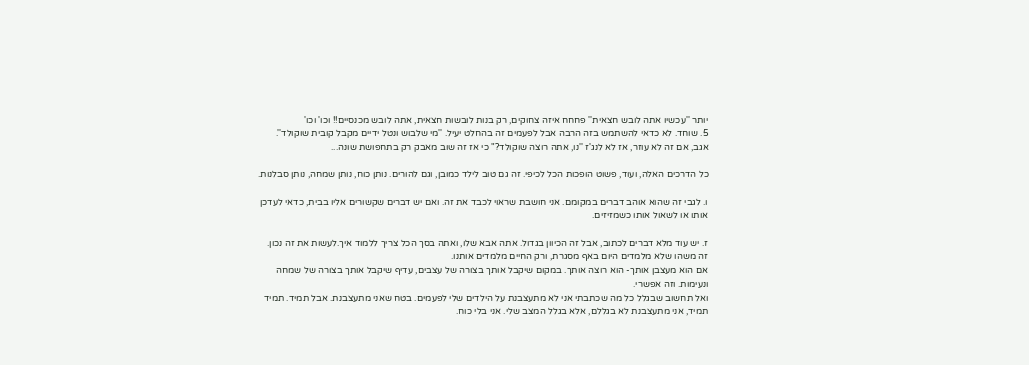יותר ''עכשיו אתה לובש חצאית'' פחחח איזה צחוקים, רק בנות לובשות חצאית, אתה לובש מכנסיים!! וכו' וכו'
5. שוחד. לא כדאי להשתמש בזה הרבה אבל לפעמים זה בהחלט יעיל. ''מי שלבוש ונטל ידיים מקבל קובית שוקולד''. אגב, אם זה לא עוזר, אז לא לנג'ז ''נו, אתה רוצה שוקולד?" כי אז זה שוב מאבק רק בתחפושת שונה...

כל הדרכים האלה, ועוד, פשוט הופכות הכל לכיפי. זה גם טוב לילד כמובן, וגם להורים. נותן כוח, נותן שמחה, נותן סבלנות.

ו. לגבי זה שהוא אוהב דברים במקומם. אני חושבת שראוי לכבד את זה. ואם יש דברים שקשורים אליו בבית, כדאי לעדכן אותו או לשאול אותו כשמזיזים.

ז. יש עוד מלא דברים לכתוב, אבל זה הכיוון בגדול. אתה אבא שלו, ואתה בסך הכל צריך ללמוד איך.לעשות את זה נכון. זה משהו שלא מלמדים היום באף מסגרת, ורק החיים מלמדים אותנו.
אם הוא מעצבן אותך- הוא רוצה אותך. במקום שיקבל אותך בצורה של עצבים, עדיף שיקבל אותך בצורה של שמחה ונעימות. וזה אפשרי.
ואל תחשוב שבגלל כל מה שכתבתי אני לא מתעצבנת על הילדים שלי לפעמים. בטח שאני מתעצבנת. אבל תמיד. תמיד תמיד, אני מתעצבנת לא בגללם, אלא בגלל המצב שלי. אני בלי כוח.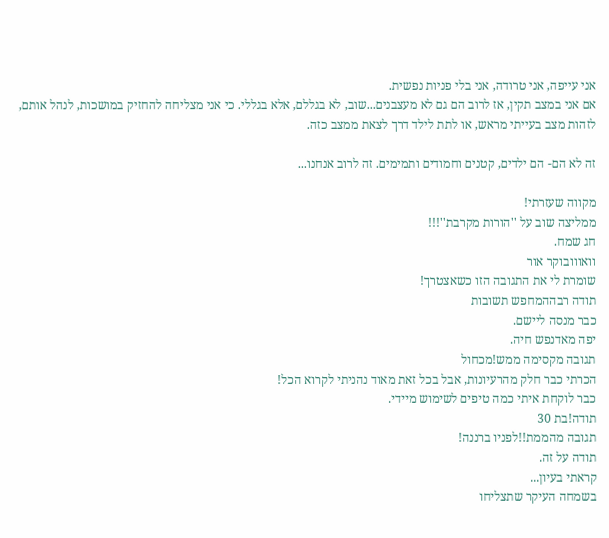אני עייפה, אני טרודה, אני בלי פניות נפשית.
אם אני במצב תקין, אז לרוב הם גם לא מעצבנים...שוב, לא בגללם, אלא בגללי. כי אני מצליחה להחזיק במושכות, לנהל אותם, לזהות מצב בעייתי מראש, או לתת לילד דרך לצאת ממצב כזה.

זה לא הם- הם ילדים, קטנים וחמודים ותמימים. זה לרוב אנחנו...

מקווה שעזרתי!
ממליצה שוב על ''הורות מקרבת''!!!
חג שמח.
וואווובוקר אור
שומרת לי את התגובה הזו כשאצטרך!
תודה רבההמחפש תשובות
כבר מנסה ליישם.
יפה מאדנפש חיה.
תגובה מקסימה ממש!מכחול
הכרתי כבר חלק מהרעיונות, אבל בכל זאת מאוד נהניתי לקרוא הכל!
כבר לוקחת איתי כמה טיפים לשימוש מיידי.
תודה!בת 30
תגובה מהממת!!לפניו ברננה!
תודה על זה.
קראתי בעיון...
בשמחה העיקר שתצליחו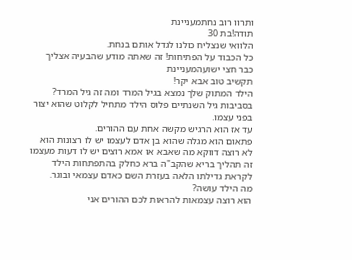ותרוו רוב נחתמעניינת
תודה!בת 30
הלוואי שנצליח כולנו לגדל אותם בנחת.
כל הכבוד על הפתיחות! זה שאתה מודע שהבעיה אצליך כבר חצי ישועהמעניינת
תקשיב טוב אבא יקר!
הילד המתוק שלך נמצא בגיל המרד ומה זה גיל המרד?
בסביבות גיל השנתיים פלוס הילד מתחיל לקלוט שהוא יצור בפני עצמו.
עד אז הוא הרגיש מקשה אחת עם ההורים.
פתאום הוא מגלה שהוא בן אדם לעצמו יש לו רצונות הוא לא רוצה דווקא מה שאבא או אמא רוצים יש לו דעות מעצמו זה תהליך בריא שהקב"ה ברא כחלק בהתפתחות הילד לקראת גדילתו הלאה בעזרת השם כאדם עצמאי ובוגר.
מה הילד עושה?
הוא רוצה עצמאות להראות לכם ההורים אני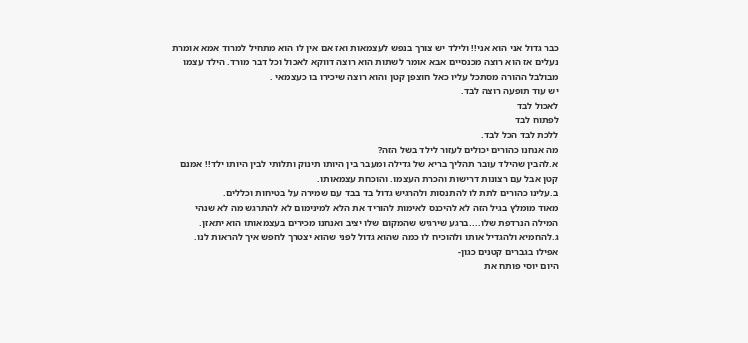כבר גדול אני הוא אני!! ולילד יש צורך בנפש לעצמאות ואז אם אין לו הוא מתחיל למרוד אמא אומרת נעלים אז הוא רוצה מכנסיים אבא אומר לשתות הוא רוצה דווקא לאכול וכל דבר מורד. הילד עצמו מבולבל ההורה מסתכל עליו כאל חוצפן קטן והוא רוצה שיכירו בו כעצמאי .
יש עוד תופעה רוצה לבד.
לאכול לבד
לפתוח לבד
ללכת לבד הכל לבד.
מה אנחנו כהורים יכולים לעזור לילד בשל הזה?
א.להבין שהילד עובר תהליך בריא של גדילה ומעבר בין היותו תינוק ותלותי לבין היותו ילד!! אמנם קטן אבל עם רצונות דרישות והכרת העצמו. והוכחת עצמאותו.
ב.עלינו כהורים לתת לו להתנסות ולהרגיש גדול בד בבד עם שמירה על בטיחות וכללים.
מאוד מומלץ בגיל הזה לא להיכנס לאימות להוריד את הלא למינימום לא להתרגש מה לא שנהי המילה הנרדפת שלו....ברגע שירגיש שהמקום שלו יציב ואנחנו מכירים בעצמאותו הוא יתאזן.
ג.להחמיא ולהגדיל אותו ולהוכיח לו כמה שהוא גדול לפני שהוא יצטרך לחפש איך להראות לנו.
אפילו בגברים קטנים כגון-
היום יוסי פותח את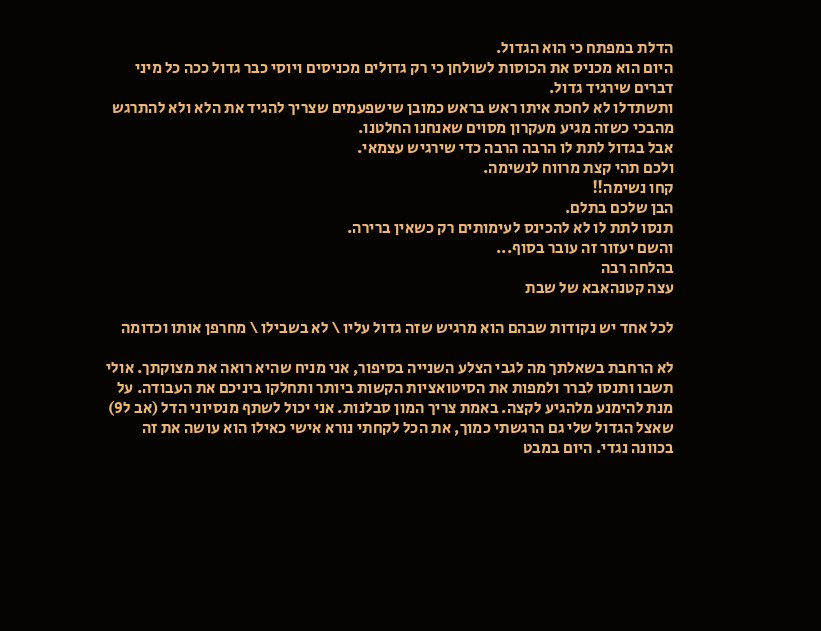הדלת במפתח כי הוא הגדול.
היום הוא מכניס את הכוסות לשולחן כי רק גדולים מכניסים ויוסי כבר גדול ככה כל מיני דברים שירגיד גדול.
ותשתדלו לא לחכת איתו ראש בראש כמובן שישפעמים שצריך להגיד את הלא ולא להתרגש מהבכי כשזה מגיע מעקרון מסוים שאנחנו החלטנו.
אבל בגדול לתת לו הרבה הרבה כדי שירגיש עצמאי.
ולכם תהי קצת מרווח לנשימה.
קחו נשימה!!
הבן שלכם בתלם.
תנסו לתת לו לא להכינס לעימותים רק כשאין ברירה.
והשם יעזור זה עובר בסוף...
בהלחה רבה
עצה קטנהאבא של שבת

לכל אחד יש נקודות שבהם הוא מרגיש שזה גדול עליו \ לא בשבילו \ מחרפן אותו וכדומה

לא הרחבת בשאלתך מה לגבי הצלע השנייה בסיפור, אני מניח שהיא רואה את מצוקתך. אולי תשבו ותנסו לברר ולמפות את הסיטואציות הקשות ביותר ותחלקו ביניכם את העבודה. על מנת להימנע מלהגיע לקצה. באמת צריך המון סבלנות. אני יכול לשתף מנסיוני הדל (אב ל9) שאצל הגדול שלי גם הרגשתי כמוך, את הכל לקחתי נורא אישי כאילו הוא עושה את זה בכוונה נגדי. היום במבט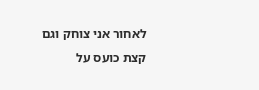לאחור אני צוחק וגם קצת כועס על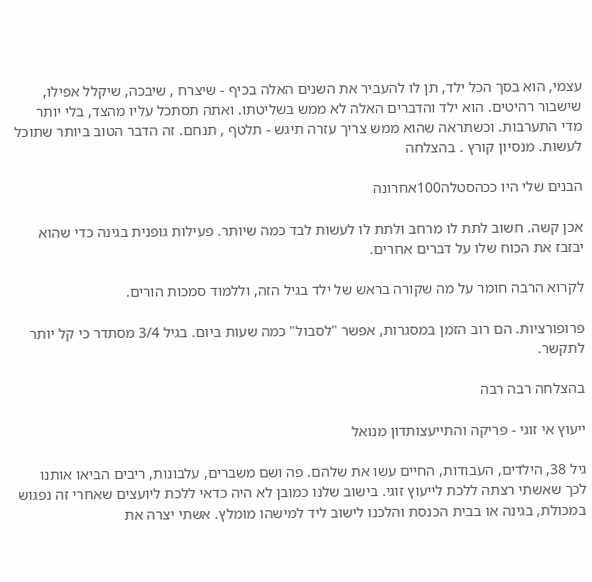עצמי, הוא בסך הכל ילד, תן לו להעביר את השנים האלה בכיף - שיצרח , שיבכה, שיקלל אפילו, שישבור רהיטים. הוא ילד והדברים האלה לא ממש בשליטתו. ואתה תסתכל עליו מהצד, בלי יותר מדי התערבות. וכשתראה שהוא ממש צריך עזרה תיגש - תלטף , תנחם. זה הדבר הטוב ביותר שתוכל לעשות. מנסיון קורץ . בהצלחה

הבנים שלי היו ככהסטלה100אחרונה

אכן קשה. חשוב לתת לו מרחב ולתת לו לעשות לבד כמה שיותר. פעילות גופנית בגינה כדי שהוא יבזבז את הכוח שלו על דברים אחרים.

לקרוא הרבה חומר על מה שקורה בראש של ילד בגיל הזה, וללמוד סמכות הורים.

פרופורציות. הם רוב הזמן במסגרות, אפשר "לסבול" כמה שעות ביום. בגיל 3/4 מסתדר כי קל יותר לתקשר.

בהצלחה רבה רבה

ייעוץ אי זוגי - פריקה והתייעצותדון מנואל

גיל 38, הילדים, העבודות, החיים עשו את שלהם. פה ושם משברים, עלבונות, ריבים הביאו אותנו לכך שאשתי רצתה ללכת לייעוץ זוגי. בישוב שלנו כמובן לא היה כדאי ללכת ליועצים שאחרי זה נפגוש במכולת, בגינה או בבית הכנסת והלכנו לישוב ליד למישהו מומלץ. אשתי יצרה את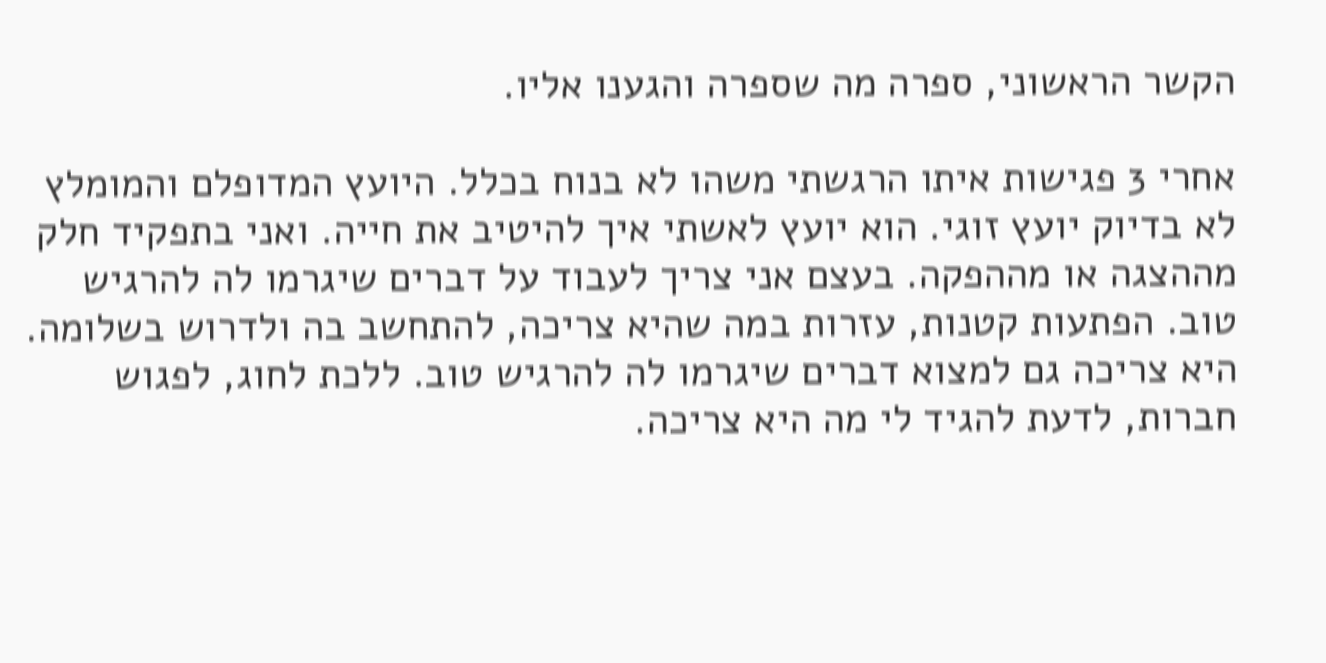הקשר הראשוני, ספרה מה שספרה והגענו אליו.

אחרי 3 פגישות איתו הרגשתי משהו לא בנוח בכלל. היועץ המדופלם והמומלץ לא בדיוק יועץ זוגי. הוא יועץ לאשתי איך להיטיב את חייה. ואני בתפקיד חלק מההצגה או מההפקה. בעצם אני צריך לעבוד על דברים שיגרמו לה להרגיש טוב. הפתעות קטנות, עזרות במה שהיא צריכה, להתחשב בה ולדרוש בשלומה. היא צריכה גם למצוא דברים שיגרמו לה להרגיש טוב. ללכת לחוג, לפגוש חברות, לדעת להגיד לי מה היא צריכה.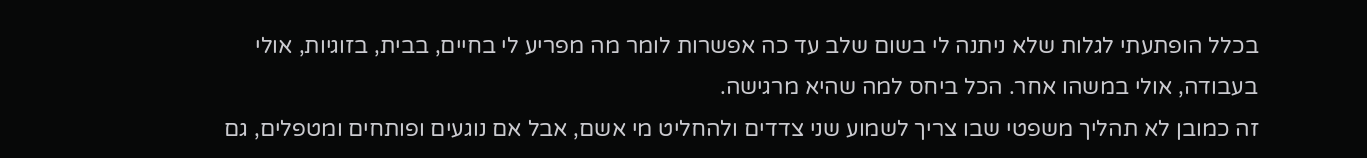בכלל הופתעתי לגלות שלא ניתנה לי בשום שלב עד כה אפשרות לומר מה מפריע לי בחיים, בבית, בזוגיות, אולי בעבודה, אולי במשהו אחר. הכל ביחס למה שהיא מרגישה.
זה כמובן לא תהליך משפטי שבו צריך לשמוע שני צדדים ולהחליט מי אשם, אבל אם נוגעים ופותחים ומטפלים, גם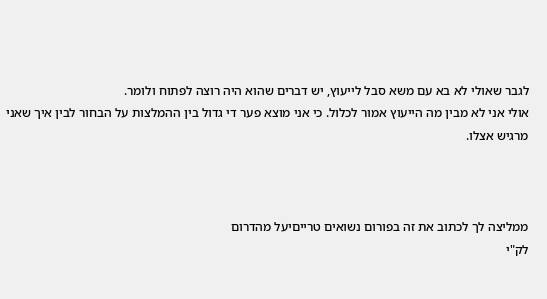לגבר שאולי לא בא עם משא סבל לייעוץ, יש דברים שהוא היה רוצה לפתוח ולומר.
אולי אני לא מבין מה הייעוץ אמור לכלול. כי אני מוצא פער די גדול בין ההמלצות על הבחור לבין איך שאני מרגיש אצלו.



ממליצה לך לכתוב את זה בפורום נשואים טרייםיעל מהדרום
לק"י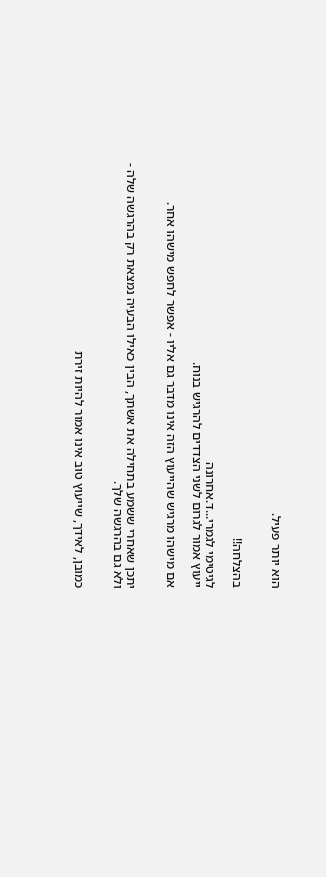הוא יותר פעיל.


בהצלחה!!

לגיטימי לגמרי...ד.אחרונה
ייעוץ אמור לגרום לשני הצדדים להרגיש בנוח.

אם מישהו מרגיש שהייעוץ הזה אינו מדבר גם אליו - אפשר לחפש מישהו אחר.


יתכן שאחרי ששמע בתחילה את אשתך, הבין כאילו הבעיה נמצאת רק בהרגשה שלה - ולא גם בהרגשה שלך.


כמובן, לאידך, שייעוץ טוב אינו אמור להיות זירת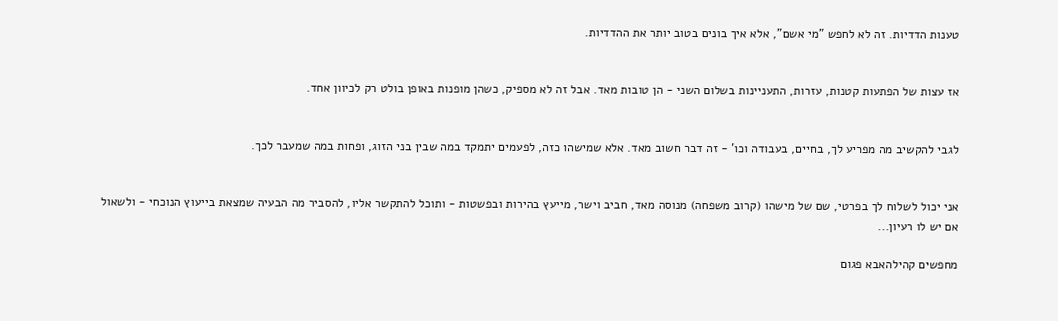טענות הדדיות. זה לא לחפש "מי אשם", אלא איך בונים בטוב יותר את ההדדיות.


אז עצות של הפתעות קטנות, עזרות, התעניינות בשלום השני - הן טובות מאד. אבל זה לא מספיק, כשהן מופנות באופן בולט רק לכיוון אחד.


לגבי להקשיב מה מפריע לך, בחיים, בעבודה וכו' - זה דבר חשוב מאד. אלא שמישהו כזה, לפעמים יתמקד במה שבין בני הזוג, ופחות במה שמעבר לכך.


אני יכול לשלוח לך בפרטי, שם של מישהו (קרוב משפחה) מנוסה מאד, חביב וישר, מייעץ בהירות ובפשטות - ותוכל להתקשר אליו, להסביר מה הבעיה שמצאת בייעוץ הנוכחי - ולשאול אם יש לו רעיון...

מחפשים קהילהאבא פגום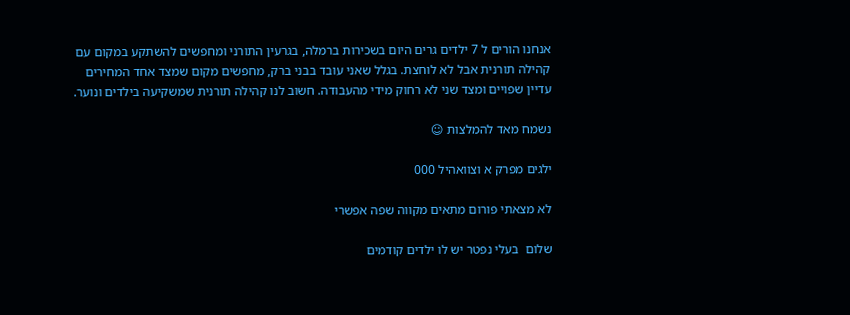אנחנו הורים ל 7 ילדים גרים היום בשכירות ברמלה, בגרעין התורני ומחפשים להשתקע במקום עם קהילה תורנית אבל לא לוחצת. בגלל שאני עובד בבני ברק, מחפשים מקום שמצד אחד המחירים עדיין שפויים ומצד שני לא רחוק מידי מהעבודה. חשוב לנו קהילה תורנית שמשקיעה בילדים ונוער.

נשמח מאד להמלצות ☺

ילגים מפרק א וצוואהיל 000

לא מצאתי פורום מתאים מקווה שפה אפשרי

שלום  בעלי נפטר יש לו ילדים קודמים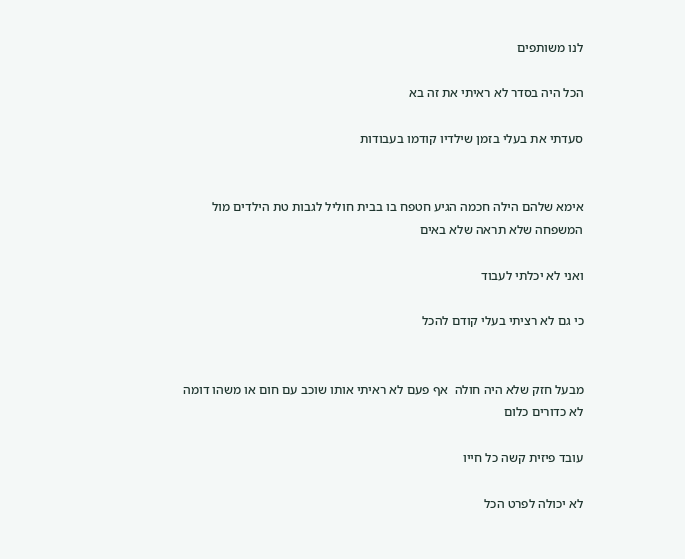לנו משותפים

הכל היה בסדר לא ראיתי את זה בא

סעדתי את בעלי בזמן שילדיו קודמו בעבודות


אימא שלהם הילה חכמה הגיע חטפח בו בבית חוליל לגבות טת הילדים מול המשפחה שלא תראה שלא באים

ואני לא יכלתי לעבוד

כי גם לא רציתי בעלי קודם להכל


מבעל חזק שלא היה חולה  אף פעם לא ראיתי אותו שוכב עם חום או משהו דומה לא כדורים כלום

עובד פיזית קשה כל חייו

לא יכולה לפרט הכל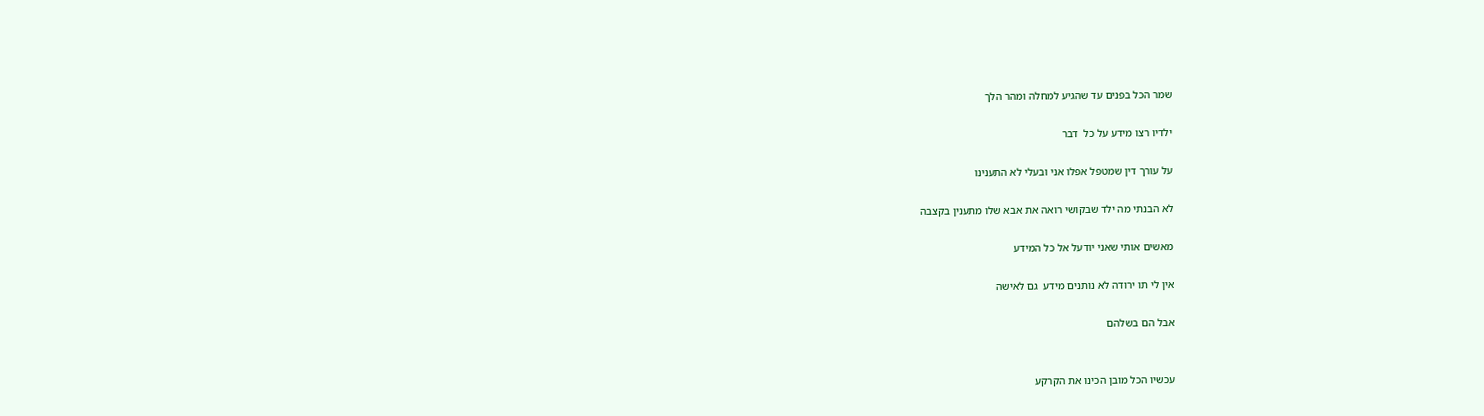שמר הכל בפנים עד שהגיע למחלה ומהר הלך

ילדיו רצו מידע על כל  דבר

על עורך דין שמטפל אפלו אני ובעלי לא התענינו

לא הבנתי מה ילד שבקושי רואה את אבא שלו מתענין בקצבה

מאשים אותי שאני יודעל אל כל המידע

אין לי תו ירודה לא נותנים מידע  גם לאישה

אבל הם בשלהם


עכשיו הכל מובן הכינו את הקרקע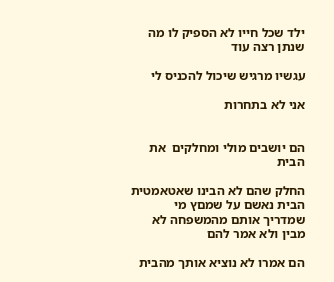ילד שכל חייו לא הספיק לו מה שנתן רצה עוד

עגשיו מרגיש שיכול להכניס לי

אני לא בתחרות


הם יושבים מולי ומחלקים  את הבית

החלק שהם לא הבינו שאטאמטית הבית נאשם על שמםץ מי שמדריך אותם מהמשפחה לא מבין ולא אמר להם

הם אמרו לא נוציא אותך מהבית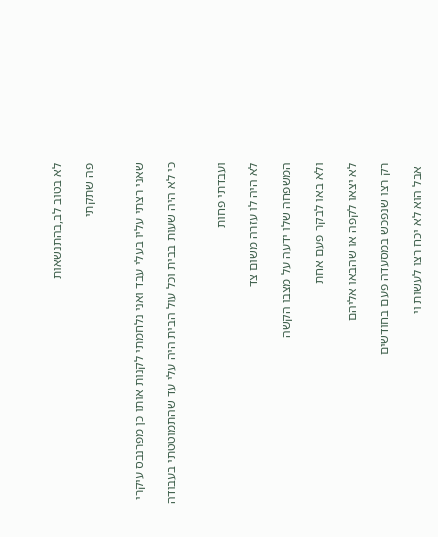לא בטוב לב,בהתנשאות

פה שתקתי


שאני רצתי עליו בעלי עבד ואני נלחמתי לקנות אותו כן מפרנבס עיקרי

כי לא היה שעות בבית וכל עול הבית היה עלי עד שהתמוטטתי בעבודה


ועבדתי פחות

לא היה לו עזרה משום צד

המשפחה שלו ידעה על מצבו הקשה

ולא באו לבקר פעם אחת

לא יצאו לקפה או שהבאו אליהם

רק רצו שנפכש במסעדה פעם בחודשים

 אבל הוא לא יכח רצו לעשות וי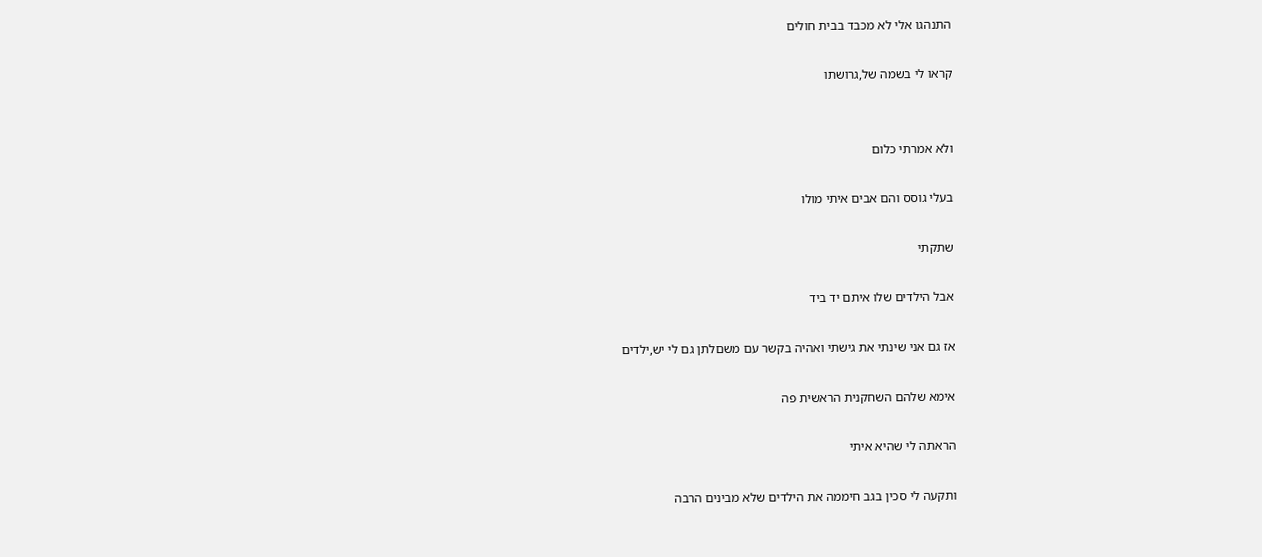התנהגו אלי לא מכבד בבית חולים

קראו לי בשמה של,גרושתו


ולא אמרתי כלום

בעלי גוסס והם אבים איתי מולו

שתקתי

אבל הילדים שלו איתם יד ביד

אז גם אני שינתי את גישתי ואהיה בקשר עם משםלתן גם לי יש,ילדים

אימא שלהם השחקנית הראשית פה

הראתה לי שהיא איתי

ותקעה לי סכין בגב חיממה את הילדים שלא מבינים הרבה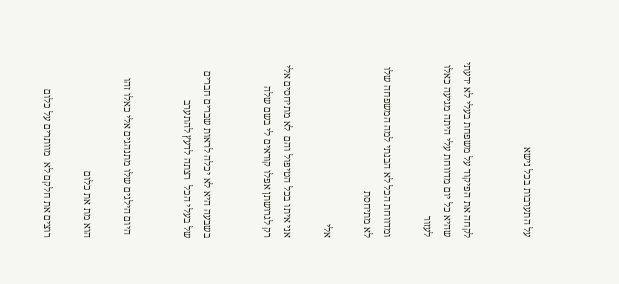על התערבות בכל נישא


לקחה את הפיקוד על משפחת בעלי לא ידעתי שהיא כל יום מדווחת עלי היתה מגיעה כאלו לעזור

ומדווחת הכל לא הבנתי למה המשפחה שלו לא מתיחסת

אלי

אני איתו בכל הטיפול והם  לא מתיחסים אלי רק לגרושתן אפלו קוראים לי בשם שלה


בשבעה היא לא יכלה לראות שברים חברים של בעלי הכל  רצתה לדעץ להתערב


 היום הילגים שלו מתנהגים אלי כאלו זהו

הוא מת את כלום

רוצים את חלקם לא  מוותרים על כלום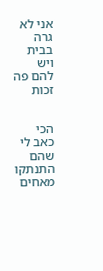אני לא גרה בבית ויש להם פה זכות


הכי כאב לי שהם התנתקו מאחים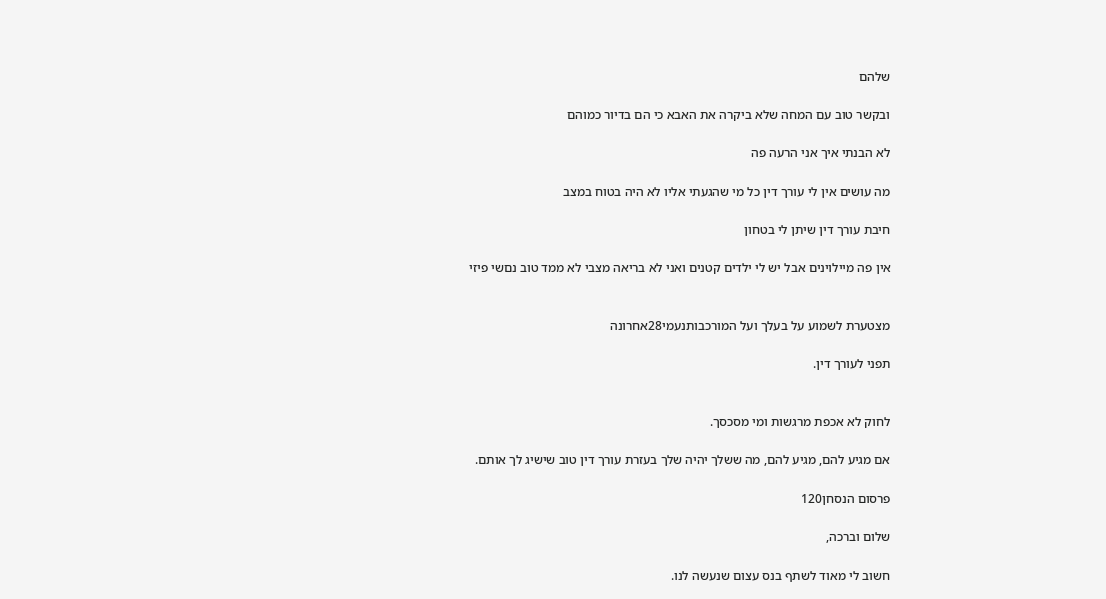שלהם

ובקשר טוב עם המחה שלא ביקרה את האבא כי הם בדיור כמוהם

לא הבנתי איך אני הרעה פה

מה עושים אין לי עורך דין כל מי שהגעתי אליו לא היה בטוח במצב

חיבת עורך דין שיתן לי בטחון

אין פה מיילוינים אבל יש לי ילדים קטנים ואני לא בריאה מצבי לא ממד טוב נםשי פיזי


מצטערת לשמוע על בעלך ועל המורכבותנעמי28אחרונה

תפני לעורך דין.


לחוק לא אכפת מרגשות ומי מסכסך.

אם מגיע להם, מגיע להם, מה ששלך יהיה שלך בעזרת עורך דין טוב שישיג לך אותם.

פרסום הנסחן120

שלום וברכה,

חשוב לי מאוד לשתף בנס עצום שנעשה לנו.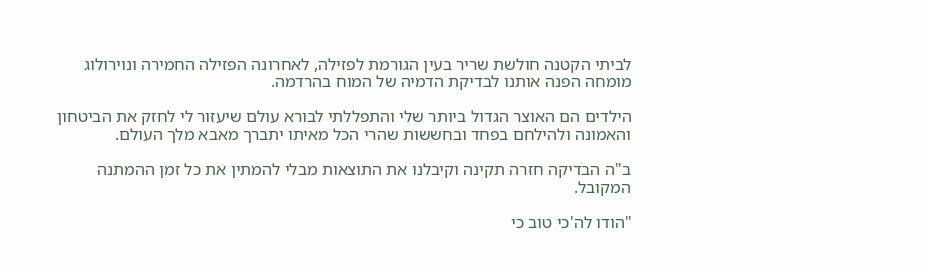לביתי הקטנה חולשת שריר בעין הגורמת לפזילה, לאחרונה הפזילה החמירה ונוירולוג מומחה הפנה אותנו לבדיקת הדמיה של המוח בהרדמה.

הילדים הם האוצר הגדול ביותר שלי והתפללתי לבורא עולם שיעזור לי לחזק את הביטחון והאמונה ולהילחם בפחד ובחששות שהרי הכל מאיתו יתברך מאבא מלך העולם.

ב"ה הבדיקה חזרה תקינה וקיבלנו את התוצאות מבלי להמתין את כל זמן ההמתנה המקובל.

"הודו לה'כי טוב כי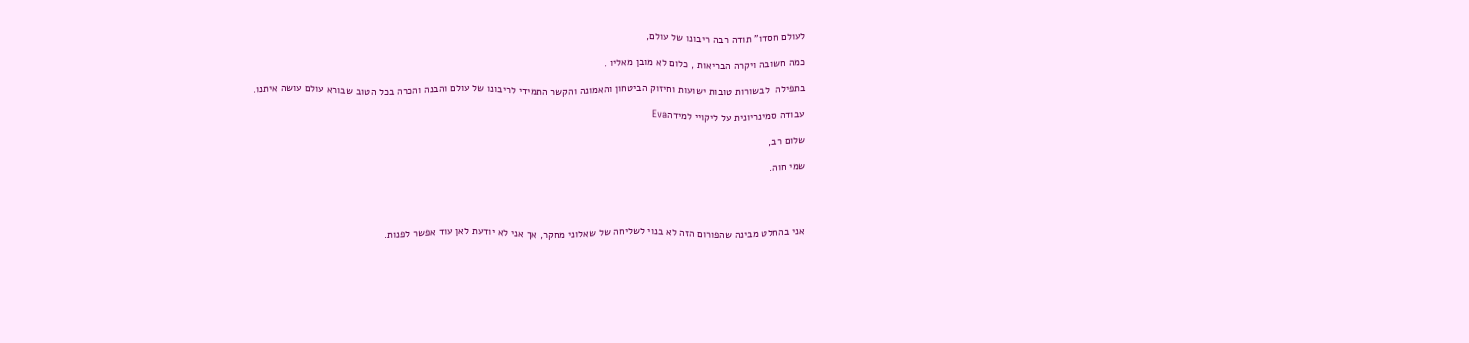לעולם חסדו" תודה רבה ריבונו של עולם,

כמה חשובה ויקרה הבריאות , כלום לא מובן מאליו .

בתפילה  לבשורות טובות ישועות וחיזוק הביטחון והאמונה והקשר התמידי לריבונו של עולם והבנה והכרה בכל הטוב שבורא עולם עושה איתנו.

עבודה סמינריונית על ליקויי למידהEva

שלום רב,

שמי חוה.




אני בהחלט מבינה שהפורום הזה לא בנוי לשליחה של שאלוני מחקר, אך אני לא יודעת לאן עוד אפשר לפנות.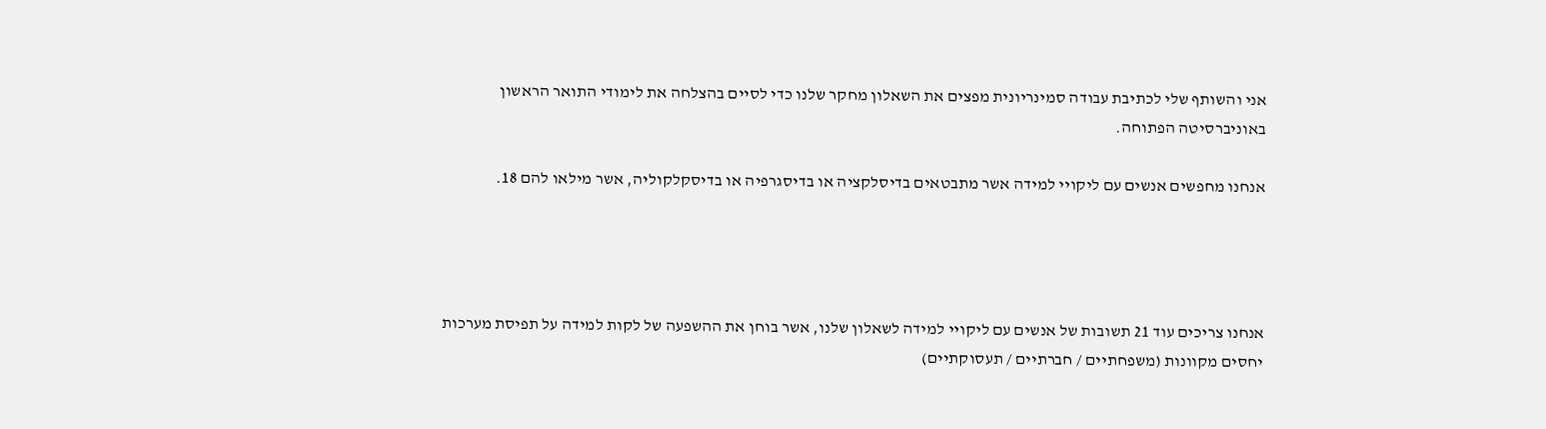אני והשותף שלי לכתיבת עבודה סמינריונית מפצים את השאלון מחקר שלנו כדי לסיים בהצלחה את לימודי התואר הראשון באוניברסיטה הפתוחה.

אנחנו מחפשים אנשים עם ליקויי למידה אשר מתבטאים בדיסלקציה או בדיסגרפיה או בדיסקלקוליה, אשר מילאו להם 18.




אנחנו צריכים עוד 21 תשובות של אנשים עם ליקויי למידה לשאלון שלנו, אשר בוחן את ההשפעה של לקות למידה על תפיסת מערכות יחסים מקוונות (משפחתיים / חברתיים / תעסוקתיים)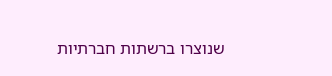שנוצרו ברשתות חברתיות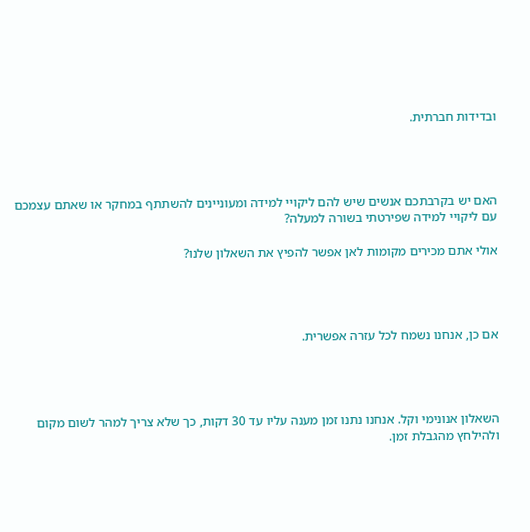ובדידות חברתית.




האם יש בקרבתכם אנשים שיש להם ליקויי למידה ומעוניינים להשתתף במחקר או שאתם עצמכם עם ליקויי למידה שפירטתי בשורה למעלה?

אולי אתם מכירים מקומות לאן אפשר להפיץ את השאלון שלנו?




אם כן, אנחנו נשמח לכל עזרה אפשרית.




השאלון אנונימי וקל. אנחנו נתנו זמן מענה עליו עד 30 דקות, כך שלא צריך למהר לשום מקום ולהילחץ מהגבלת זמן.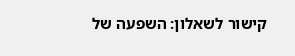קישור לשאלון: השפעה של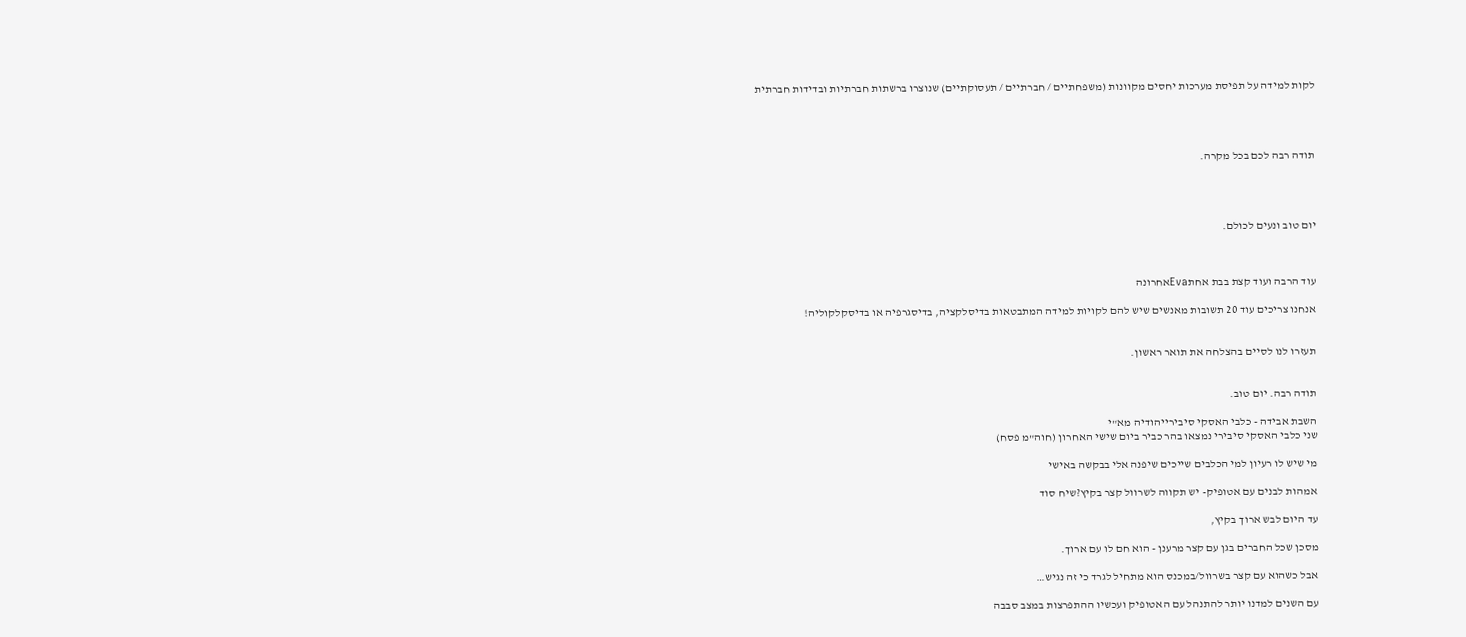לקות למידה על תפיסת מערכות יחסים מקוונות (משפחתיים / חברתיים / תעסוקתיים) שנוצרו ברשתות חברתיות ובדידות חברתית




תודה רבה לכם בכל מקרה.




יום טוב ונעים לכולם.



עוד הרבה ועוד קצת בבת אחתEvaאחרונה

אנחנו צריכים עוד 20 תשובות מאנשים שיש להם לקויות למידה המתבטאות בדיסלקציה, בדיסגרפיה או בדיסקלקוליה!


תעזרו לנו לסיים בהצלחה את תואר ראשון.


תודה רבה. יום טוב.

השבת אבידה - כלבי האסקי סיבירייהודיה מא"י
שני כלבי האסקי סיבירי נמצאו בהר כביר ביום שישי האחרון (חוה"מ פסח)

מי שיש לו רעיון למי הכלבים שייכים שיפנה אלי בבקשה באישי

אמהות לבנים עם אטופיק- יש תקווה לשרוול קצר בקיץ?שיח סוד

עד היום לבש ארוך בקיץ,

מסכן שכל החברים בגן עם קצר מרענן - הוא חם לו עם ארוך.

אבל כשהוא עם קצר בשרוול/במכנס הוא מתחיל לגרד כי זה נגיש…

עם השנים למדנו יותר להתנהל עם האטופיק ועכשיו ההתפרצות במצב סבבה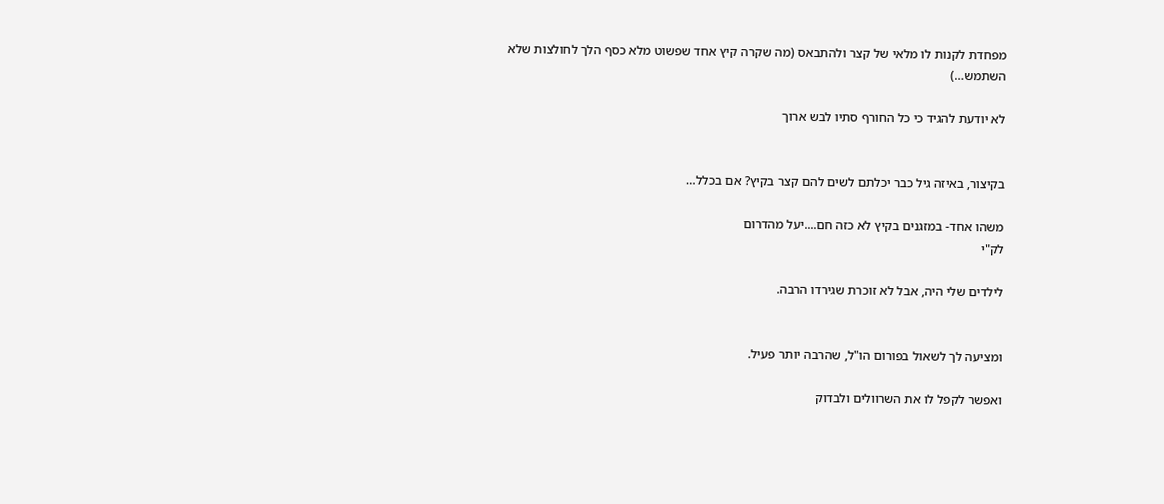מפחדת לקנות לו מלאי של קצר ולהתבאס (מה שקרה קיץ אחד שפשוט מלא כסף הלך לחולצות שלא השתמש…)

לא יודעת להגיד כי כל החורף סתיו לבש ארוך


בקיצור, באיזה גיל כבר יכלתם לשים להם קצר בקיץ? אם בכלל…

משהו אחד- במזגנים בקיץ לא כזה חם....יעל מהדרום
לק"י

לילדים שלי היה, אבל לא זוכרת שגירדו הרבה.


ומציעה לך לשאול בפורום הו"ל, שהרבה יותר פעיל.

ואפשר לקפל לו את השרוולים ולבדוק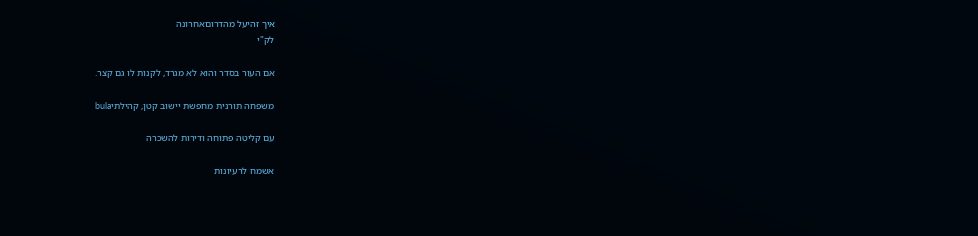איך זהיעל מהדרוםאחרונה
לק"י

אם העור בסדר והוא לא מגרד, לקנות לו גם קצר.

משפחה תורנית מחפשת יישוב קטן, קהילתיbula

עם קליטה פתוחה ודירות להשכרה

אשמח לרעיונות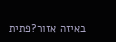באיזה אזור?פתית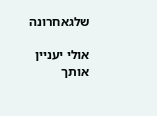שלגאחרונה

אולי יעניין אותך